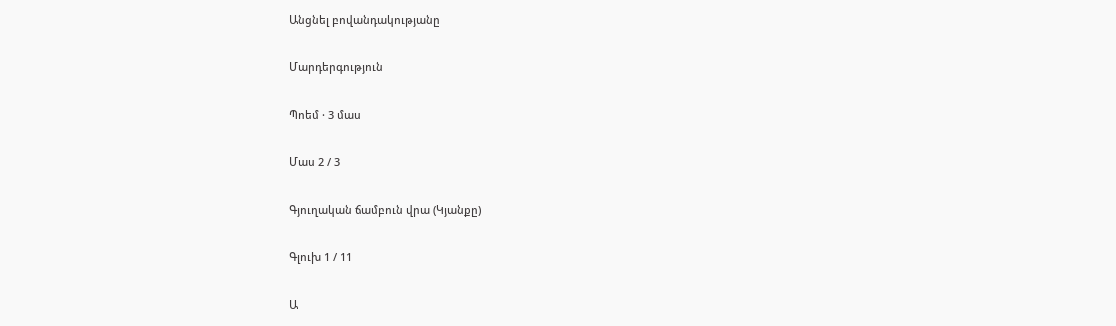Անցնել բովանդակությանը

Մարդերգություն

Պոեմ · 3 մաս

Մաս 2 / 3

Գյուղական ճամբուն վրա (Կյանքը)

Գլուխ 1 / 11

Ա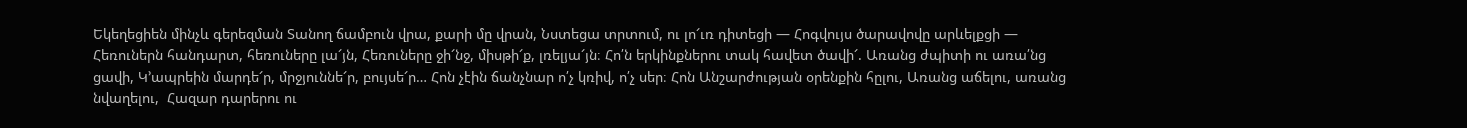Եկեղեցիեն մինչև գերեզման Տանող ճամբուն վրա, քարի մը վրան, Նստեցա տրտում, ու լո՜ւռ դիտեցի — Հոգվույս ծարավովը արևելքցի — Հեռուներն հանդարտ, հեռուները լա՜յն, Հեռուները ջի՜նջ, միսթի՜ք, լռելյա՜յն։ Հո՛ն երկինքներու տակ հավետ ծավի՜. Առանց ժպիտի ու առա՛նց ցավի, Կ՚ապրեին մարդե՜ր, մրջյուննե՜ր, բույսե՜ր… Հոն չէին ճանչնար ո՛չ կռիվ, ո՛չ սեր։ Հոն Անշարժության օրենքին հըլու, Առանց աճելու, առանց նվաղելու,  Հազար դարերու ու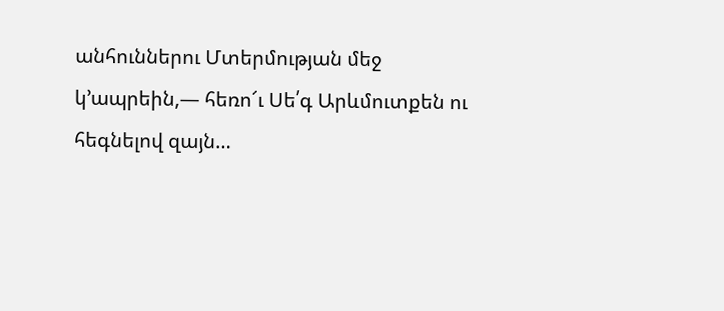անհուններու Մտերմության մեջ կ՚ապրեին,— հեռո՜ւ Սե՛գ Արևմուտքեն ու հեգնելով զայն…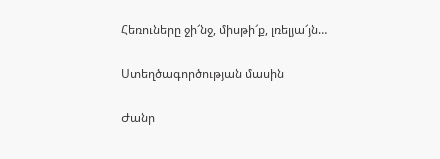Հեռուները ջի՜նջ, միսթի՜ք, լռելյա՜յն…

Ստեղծագործության մասին

Ժանր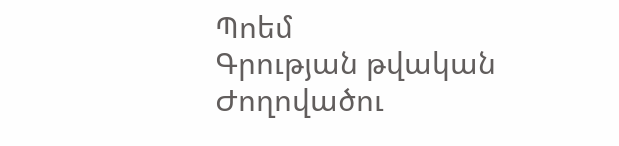Պոեմ
Գրության թվական
Ժողովածու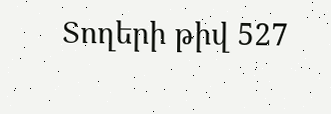Տողերի թիվ 527